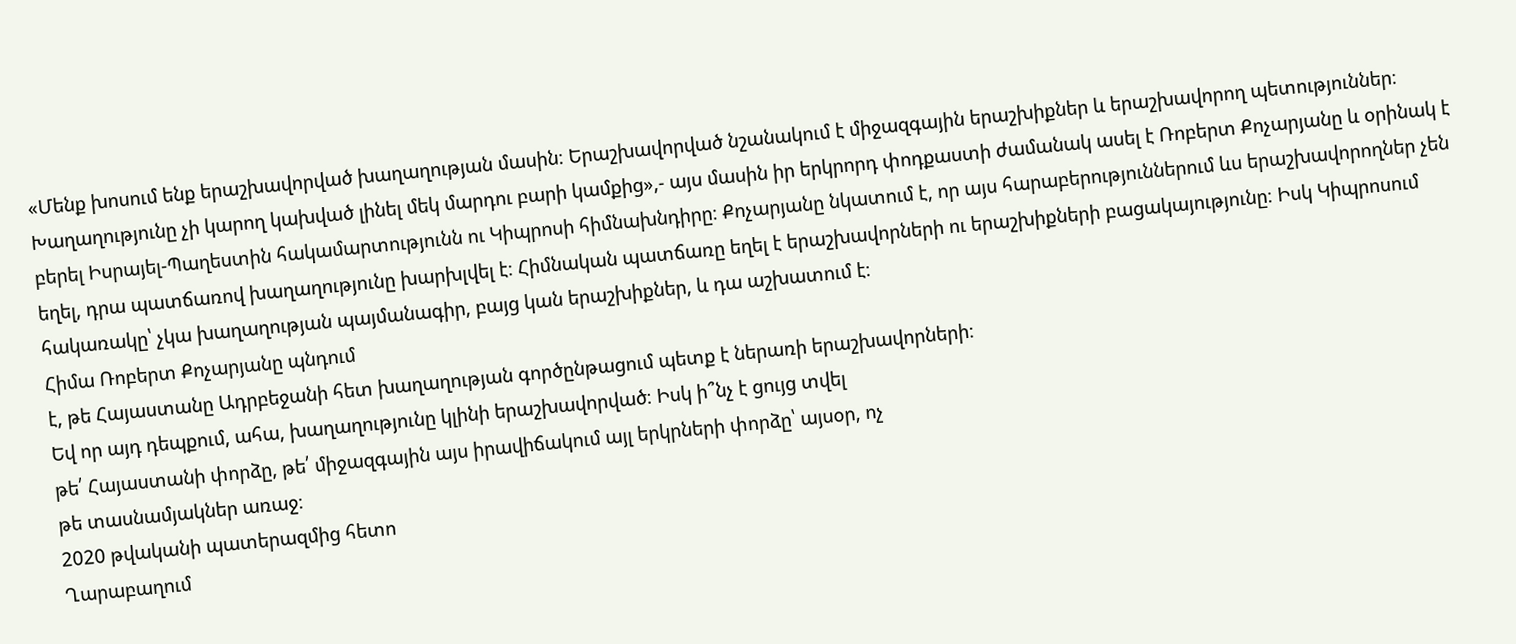«Մենք խոսում ենք երաշխավորված խաղաղության մասին։ Երաշխավորված նշանակում է միջազգային երաշխիքներ և երաշխավորող պետություններ։ Խաղաղությունը չի կարող կախված լինել մեկ մարդու բարի կամքից»,- այս մասին իր երկրորդ փոդքաստի ժամանակ ասել է Ռոբերտ Քոչարյանը և օրինակ է բերել Իսրայել-Պաղեստին հակամարտությունն ու Կիպրոսի հիմնախնդիրը։ Քոչարյանը նկատում է, որ այս հարաբերություններում ևս երաշխավորողներ չեն եղել, դրա պատճառով խաղաղությունը խարխլվել է։ Հիմնական պատճառը եղել է երաշխավորների ու երաշխիքների բացակայությունը։ Իսկ Կիպրոսում հակառակը՝ չկա խաղաղության պայմանագիր, բայց կան երաշխիքներ, և դա աշխատում է։
Հիմա Ռոբերտ Քոչարյանը պնդում
է, թե Հայաստանը Ադրբեջանի հետ խաղաղության գործընթացում պետք է ներառի երաշխավորների։
Եվ որ այդ դեպքում, ահա, խաղաղությունը կլինի երաշխավորված։ Իսկ ի՞նչ է ցույց տվել
թե՛ Հայաստանի փորձը, թե՛ միջազգային այս իրավիճակում այլ երկրների փորձը՝ այսօր, ոչ
թե տասնամյակներ առաջ։
2020 թվականի պատերազմից հետո
Ղարաբաղում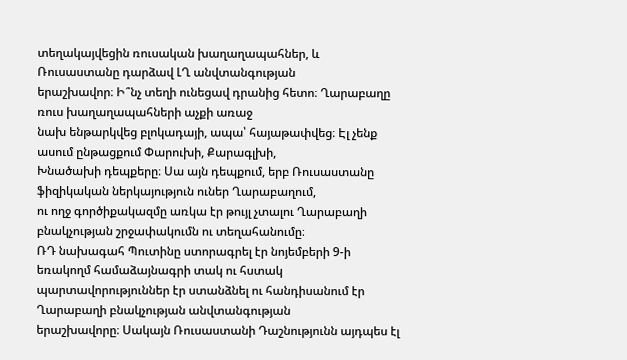տեղակայվեցին ռուսական խաղաղապահներ, և Ռուսաստանը դարձավ ԼՂ անվտանգության
երաշխավոր։ Ի՞նչ տեղի ունեցավ դրանից հետո։ Ղարաբաղը ռուս խաղաղապահների աչքի առաջ
նախ ենթարկվեց բլոկադայի, ապա՝ հայաթափվեց։ Էլ չենք ասում ընթացքում Փարուխի, Քարագլխի,
Խնածախի դեպքերը։ Սա այն դեպքում, երբ Ռուսաստանը ֆիզիկական ներկայություն ուներ Ղարաբաղում,
ու ողջ գործիքակազմը առկա էր թույլ չտալու Ղարաբաղի բնակչության շրջափակումն ու տեղահանումը։
ՌԴ նախագահ Պուտինը ստորագրել էր նոյեմբերի 9-ի եռակողմ համաձայնագրի տակ ու հստակ
պարտավորություններ էր ստանձնել ու հանդիսանում էր Ղարաբաղի բնակչության անվտանգության
երաշխավորը։ Սակայն Ռուսաստանի Դաշնությունն այդպես էլ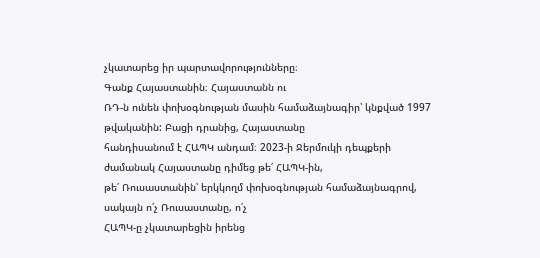չկատարեց իր պարտավորությունները։
Գանք Հայաստանին։ Հայաստանն ու
ՌԴ-ն ունեն փոխօգնության մասին համաձայնագիր՝ կնքված 1997 թվականին: Բացի դրանից, Հայաստանը
հանդիսանում է ՀԱՊԿ անդամ։ 2023-ի Ջերմուկի դեպքերի ժամանակ Հայաստանը դիմեց թե՛ ՀԱՊԿ-ին,
թե՛ Ռուսաստանին՝ երկկողմ փոխօգնության համաձայնագրով, սակայն ո՛չ Ռուսաստանը, ո՛չ
ՀԱՊԿ-ը չկատարեցին իրենց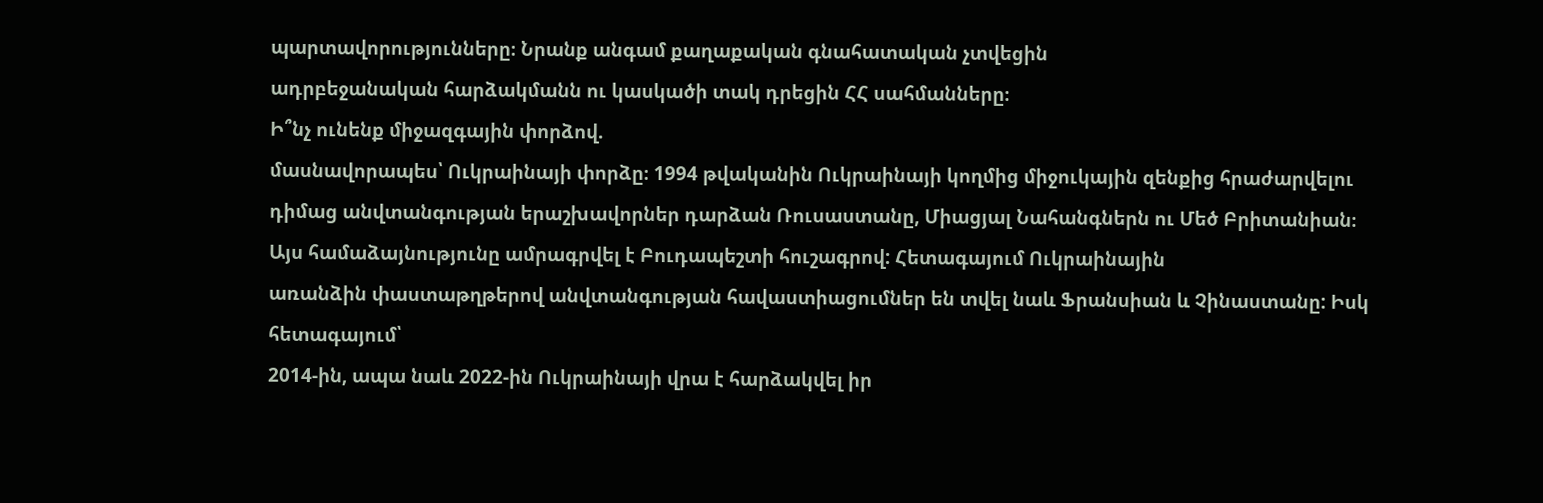պարտավորությունները։ Նրանք անգամ քաղաքական գնահատական չտվեցին
ադրբեջանական հարձակմանն ու կասկածի տակ դրեցին ՀՀ սահմանները։
Ի՞նչ ունենք միջազգային փորձով.
մասնավորապես՝ Ուկրաինայի փորձը։ 1994 թվականին Ուկրաինայի կողմից միջուկային զենքից հրաժարվելու
դիմաց անվտանգության երաշխավորներ դարձան Ռուսաստանը, Միացյալ Նահանգներն ու Մեծ Բրիտանիան։
Այս համաձայնությունը ամրագրվել է Բուդապեշտի հուշագրով: Հետագայում Ուկրաինային
առանձին փաստաթղթերով անվտանգության հավաստիացումներ են տվել նաև Ֆրանսիան և Չինաստանը: Իսկ հետագայում՝
2014-ին, ապա նաև 2022-ին Ուկրաինայի վրա է հարձակվել իր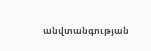անվտանգության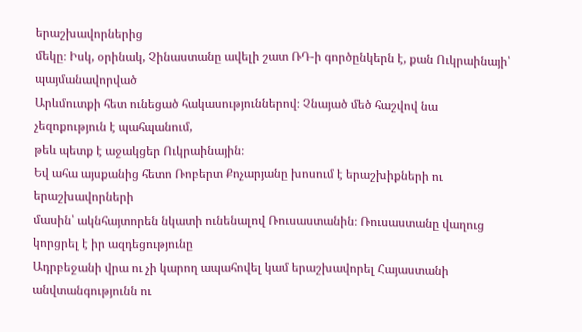երաշխավորներից
մեկը։ Իսկ, օրինակ, Չինաստանը ավելի շատ ՌԴ-ի գործընկերն է, քան Ուկրաինայի՝ պայմանավորված
Արևմուտքի հետ ունեցած հակասություններով։ Չնայած մեծ հաշվով նա չեզոքություն է պահպանում,
թեև պետք է աջակցեր Ուկրաինային։
Եվ ահա այսքանից հետո Ռոբերտ Քոչարյանը խոսում է երաշխիքների ու երաշխավորների
մասին՝ ակնհայտորեն նկատի ունենալով Ռուսաստանին։ Ռուսաստանը վաղուց կորցրել է իր ազդեցությունը
Ադրբեջանի վրա ու չի կարող ապահովել կամ երաշխավորել Հայաստանի անվտանգությունն ու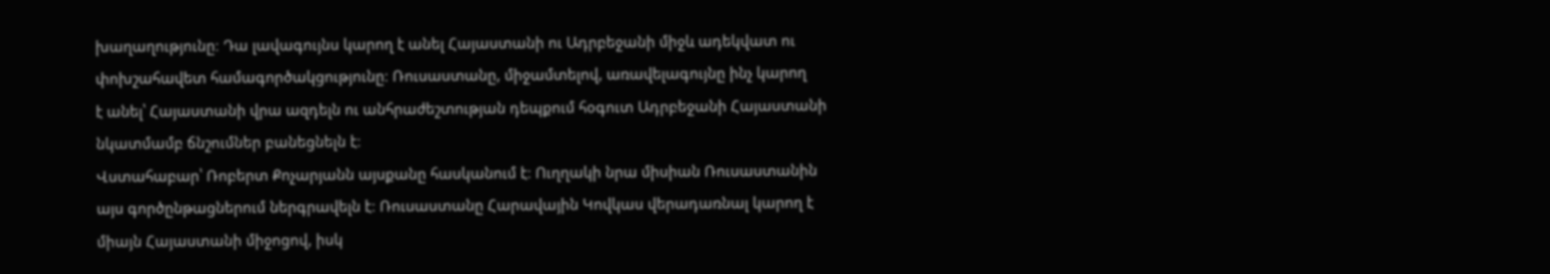խաղաղությունը։ Դա լավագույնս կարող է անել Հայաստանի ու Ադրբեջանի միջև ադեկվատ ու
փոխշահավետ համագործակցությունը։ Ռուսաստանը, միջամտելով, առավելագույնը ինչ կարող
է անել՝ Հայաստանի վրա ազդելն ու անհրաժեշտության դեպքում հօգուտ Ադրբեջանի Հայաստանի
նկատմամբ ճնշումներ բանեցնելն է։
Վստահաբար՝ Ռոբերտ Քոչարյանն այսքանը հասկանում է։ Ուղղակի նրա միսիան Ռուսաստանին
այս գործընթացներում ներգրավելն է։ Ռուսաստանը Հարավային Կովկաս վերադառնալ կարող է
միայն Հայաստանի միջոցով, իսկ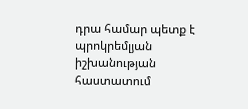դրա համար պետք է պրոկրեմլյան իշխանության հաստատում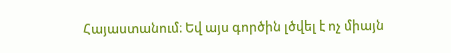Հայաստանում։ Եվ այս գործին լծվել է ոչ միայն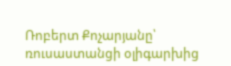Ռոբերտ Քոչարյանը՝ ռուսաստանցի օլիգարխից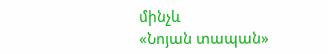մինչև
«Նոյան տապան»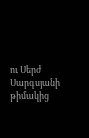ու Սերժ Սարգսյանի թիմակից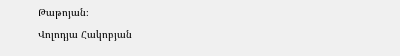Թաթոյան։
Վոլոդյա Հակոբյան